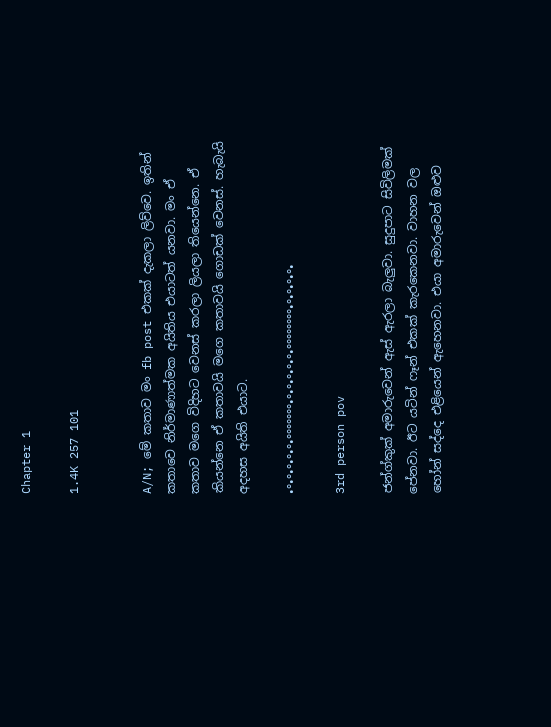Chapter 1

1.4K 257 101


A/N; මේ කතාව මං fb post එකක් දැකලා ලිව්වෙ. ඉතින් කතාවෙ නිර්මාණාත්මක අයිතිය එයාටත් යනවා. මං ඒ කතාව මගෙ විදිහට වෙනස් කරලා ලියලා තියෙන්නෙ. ඒ කියන්නෙ ඒ කතාවයි මගෙ කතාවයි ගොඩක් වෙනස්. හැබැයි අදහස අයිති එයාට.

•°•°•°•°•°•°°°°°°°•°•°•°•°•°•°°°°°°°°•°•°•°•°•

3rd person pov

ජන්ග්කුක් අමාරුවෙන් ඇස් ඇරලා බැලුවා. සුදුපාට සිවිලිමක් පේනවා. ඊට යටින් ෆෑන් එකක් කැරකෙනවා. වාහන වල හෝන් සද්දෙ එළියෙන් ඇහෙනවා. එයා අමාරුවෙන් ඔළුව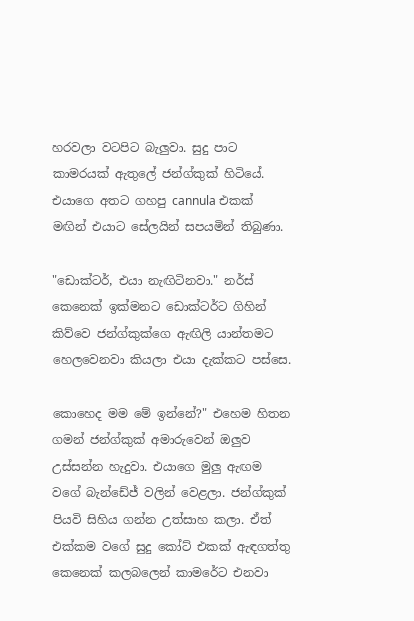හරවලා වටපිට බැලුවා. සුදු පාට කාමරයක් ඇතුලේ ජන්ග්කුක් හිටියේ. එයාගෙ අතට ගහපු cannula එකක් මඟින් එයාට සේලයින් සපයමින් තිබුණා.

"ඩොක්ටර්, එයා නැඟිටිනවා." නර්ස් කෙනෙක් ඉක්මනට ඩොක්ටර්ට ගිහින් කිව්වෙ ජන්ග්කුක්ගෙ ඇඟිලි යාන්තමට හෙලවෙනවා කියලා එයා දැක්කට පස්සෙ.

කොහෙද මම මේ ඉන්නේ?" එහෙම හිතන ගමන් ජන්ග්කුක් අමාරුවෙන් ඔලුව උස්සන්න හැදුවා. එයාගෙ මුලු ඇඟම වගේ බැන්ඩේජ් වලින් වෙළලා. ජන්ග්කුක් පියවි සිහිය ගන්න උත්සාහ කලා. ඒත් එක්කම වගේ සුදු කෝට් එකක් ඇඳගත්තු කෙනෙක් කලබලෙන් කාමරේට එනවා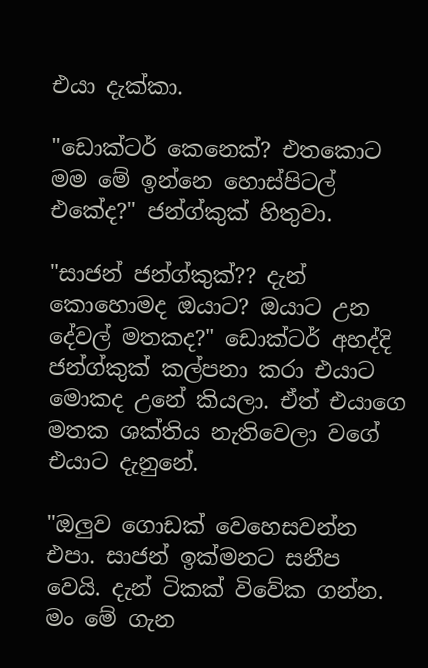එයා දැක්කා.

"ඩොක්ටර් කෙනෙක්? එතකොට මම මේ ඉන්නෙ හොස්පිටල් එකේද?" ජන්ග්කුක් හිතුවා.

"සාජන් ජන්ග්කුක්?? දැන් කොහොමද ඔයාට? ඔයාට උන දේවල් මතකද?" ඩොක්ටර් අහද්දි ජන්ග්කුක් කල්පනා කරා එයාට මොකද උනේ කියලා. ඒත් එයාගෙ මතක ශක්තිය නැතිවෙලා වගේ එයාට දැනුනේ.

"ඔලුව ගොඩක් වෙහෙසවන්න එපා. සාජන් ඉක්මනට සනීප වෙයි. දැන් ටිකක් විවේක ගන්න. මං මේ ගැන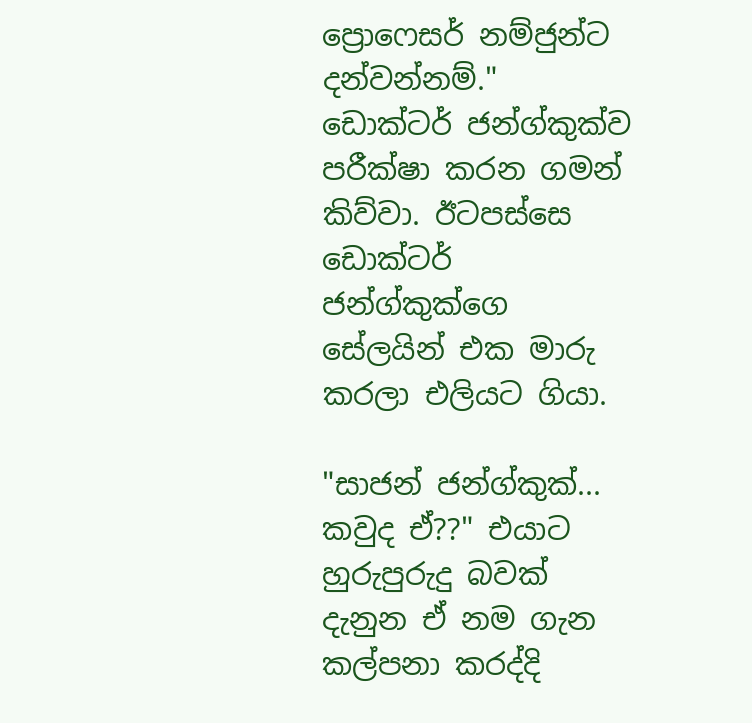ප්‍රොෆෙසර් නම්ජුන්ට දන්වන්නම්." ඩොක්ටර් ජන්ග්කුක්ව පරීක්ෂා කරන ගමන් කිව්වා. ඊටපස්සෙ ඩොක්ටර් ජන්ග්කුක්ගෙ සේලයින් එක මාරු කරලා එලියට ගියා.

"සාජන් ජන්ග්කුක්... කවුද ඒ??" එයාට හුරුපුරුදු බවක් දැනුන ඒ නම ගැන කල්පනා කරද්දි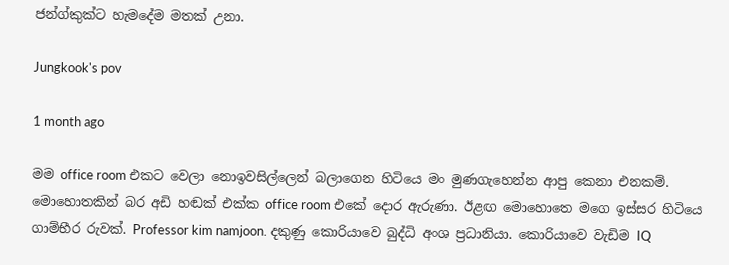ජන්ග්කුක්ට හැමදේම මතක් උනා.

Jungkook's pov

1 month ago

මම office room එකට වෙලා නොඉවසිල්ලෙන් බලාගෙන හිටියෙ මං මුණගැහෙන්න ආපු කෙනා එනකම්. මොහොතකින් බර අඩි හඬක් එක්ක office room එකේ දොර ඇරුණා. ඊළඟ මොහොතෙ මගෙ ඉස්සර හිටියෙ ගාම්භීර රුවක්. Professor kim namjoon. දකුණු කොරියාවෙ බුද්ධි අංශ ප්‍රධානියා. කොරියාවෙ වැඩිම IQ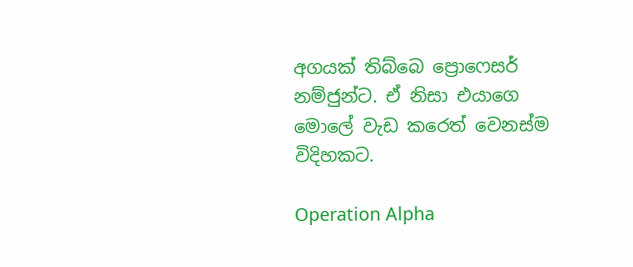අගයක් තිබ්බෙ ප්‍රොෆෙසර් නම්ජුන්ට. ඒ නිසා එයාගෙ මොලේ වැඩ කරෙත් වෙනස්ම විදිහකට.

Operation Alpha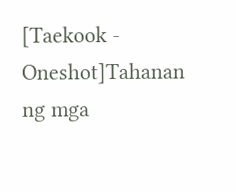[Taekook - Oneshot]Tahanan ng mga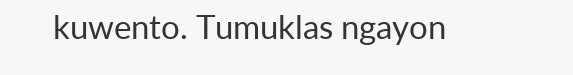kuwento. Tumuklas ngayon